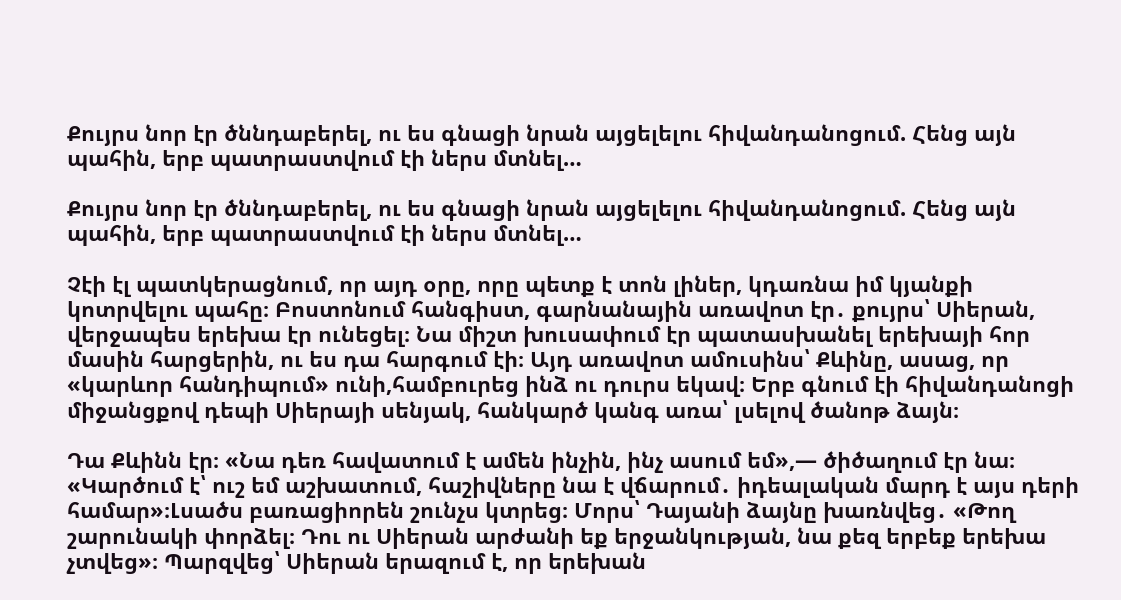Քույրս նոր էր ծննդաբերել, ու ես գնացի նրան այցելելու հիվանդանոցում. Հենց այն պահին, երբ պատրաստվում էի ներս մտնել…

Քույրս նոր էր ծննդաբերել, ու ես գնացի նրան այցելելու հիվանդանոցում. Հենց այն պահին, երբ պատրաստվում էի ներս մտնել…

Չէի էլ պատկերացնում, որ այդ օրը, որը պետք է տոն լիներ, կդառնա իմ կյանքի կոտրվելու պահը։ Բոստոնում հանգիստ, գարնանային առավոտ էր․ քույրս՝ Սիերան, վերջապես երեխա էր ունեցել։ Նա միշտ խուսափում էր պատասխանել երեխայի հոր մասին հարցերին, ու ես դա հարգում էի։ Այդ առավոտ ամուսինս՝ Քևինը, ասաց, որ «կարևոր հանդիպում» ունի,համբուրեց ինձ ու դուրս եկավ։ Երբ գնում էի հիվանդանոցի միջանցքով դեպի Սիերայի սենյակ, հանկարծ կանգ առա՝ լսելով ծանոթ ձայն։

Դա Քևինն էր։ «Նա դեռ հավատում է ամեն ինչին, ինչ ասում եմ»,— ծիծաղում էր նա։ «Կարծում է՝ ուշ եմ աշխատում, հաշիվները նա է վճարում․ իդեալական մարդ է այս դերի համար»։Լսածս բառացիորեն շունչս կտրեց։ Մորս՝ Դայանի ձայնը խառնվեց․ «Թող շարունակի փորձել։ Դու ու Սիերան արժանի եք երջանկության, նա քեզ երբեք երեխա չտվեց»։ Պարզվեց՝ Սիերան երազում է, որ երեխան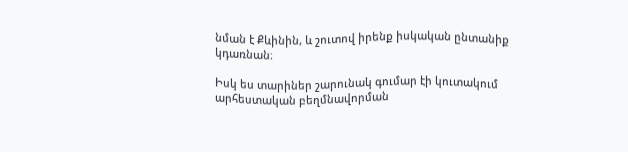նման է Քևինին, և շուտով իրենք իսկական ընտանիք կդառնան։

Իսկ ես տարիներ շարունակ գումար էի կուտակում արհեստական բեղմնավորման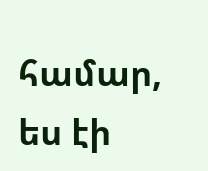համար, ես էի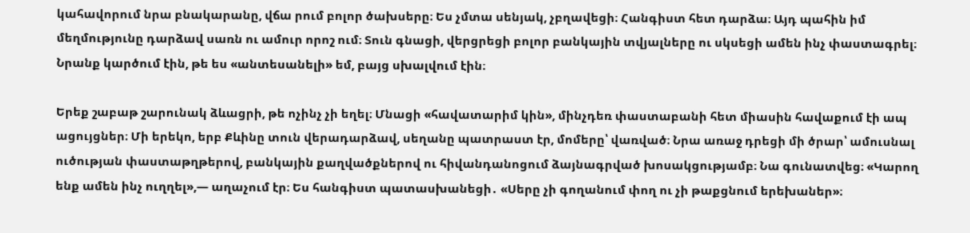կահավորում նրա բնակարանը, վճա րում բոլոր ծախսերը։ Ես չմտա սենյակ, չբղավեցի։ Հանգիստ հետ դարձա։ Այդ պահին իմ մեղմությունը դարձավ սառն ու ամուր որոշ ում։ Տուն գնացի, վերցրեցի բոլոր բանկային տվյալները ու սկսեցի ամեն ինչ փաստագրել։ Նրանք կարծում էին, թե ես «անտեսանելի» եմ, բայց սխալվում էին։

Երեք շաբաթ շարունակ ձևացրի, թե ոչինչ չի եղել։ Մնացի «հավատարիմ կին», մինչդեռ փաստաբանի հետ միասին հավաքում էի ապ ացույցներ։ Մի երեկո, երբ Քևինը տուն վերադարձավ, սեղանը պատրաստ էր, մոմերը՝ վառված։ Նրա առաջ դրեցի մի ծրար՝ ամուսնալ ուծության փաստաթղթերով, բանկային քաղվածքներով ու հիվանդանոցում ձայնագրված խոսակցությամբ։ Նա գունատվեց։ «Կարող ենք ամեն ինչ ուղղել»,— աղաչում էր։ Ես հանգիստ պատասխանեցի․ «Սերը չի գողանում փող ու չի թաքցնում երեխաներ»։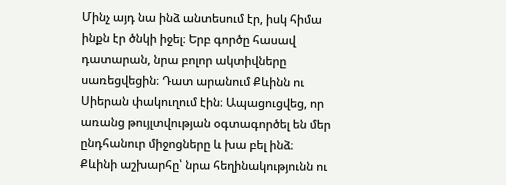Մինչ այդ նա ինձ անտեսում էր, իսկ հիմա ինքն էր ծնկի իջել։ Երբ գործը հասավ դատարան, նրա բոլոր ակտիվները սառեցվեցին։ Դատ արանում Քևինն ու Սիերան փակուղում էին։ Ապացուցվեց, որ առանց թույլտվության օգտագործել են մեր ընդհանուր միջոցները և խա բել ինձ։ Քևինի աշխարհը՝ նրա հեղինակությունն ու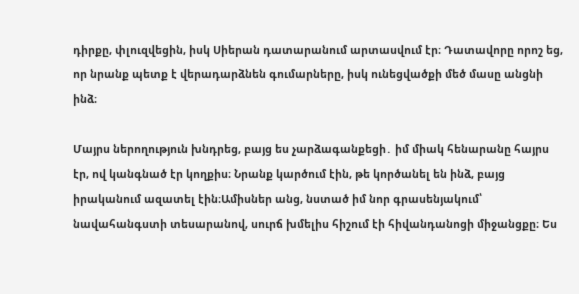դիրքը, փլուզվեցին, իսկ Սիերան դատարանում արտասվում էր։ Դատավորը որոշ եց, որ նրանք պետք է վերադարձնեն գումարները, իսկ ունեցվածքի մեծ մասը անցնի ինձ։

Մայրս ներողություն խնդրեց, բայց ես չարձագանքեցի․ իմ միակ հենարանը հայրս էր, ով կանգնած էր կողքիս։ Նրանք կարծում էին, թե կործանել են ինձ, բայց իրականում ազատել էին։Ամիսներ անց, նստած իմ նոր գրասենյակում՝ նավահանգստի տեսարանով, սուրճ խմելիս հիշում էի հիվանդանոցի միջանցքը։ Ես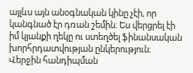այլևս այն անօգնական կինը չէի, որ կանգնած էր դռան շեմին։ Ես վերցրել էի իմ կյանքի ղեկը ու ստեղծել ֆինանսական խորհրդատվության ընկերություն։ Վերջին հանդիպման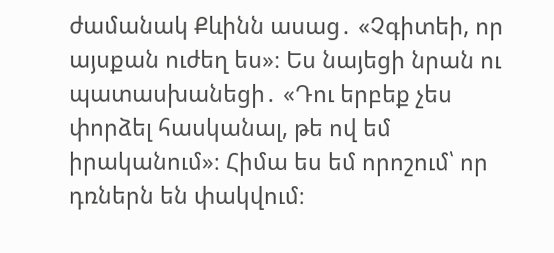ժամանակ Քևինն ասաց․ «Չգիտեի, որ այսքան ուժեղ ես»։ Ես նայեցի նրան ու պատասխանեցի․ «Դու երբեք չես փորձել հասկանալ, թե ով եմ իրականում»։ Հիմա ես եմ որոշում՝ որ դռներն են փակվում։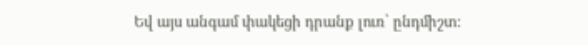Եվ այս անգամ փակեցի դրանք լուռ՝ ընդմիշտ։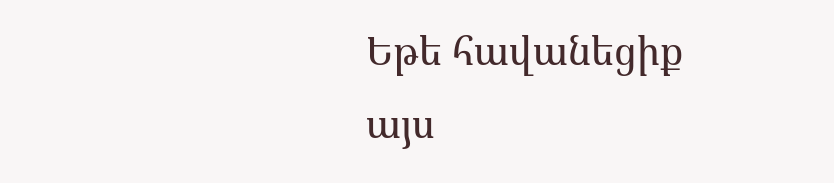Եթե հավանեցիք այս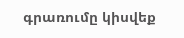գրառումը կիսվեք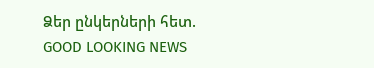Ձեր ընկերների հետ.
GOOD LOOKING NEWS